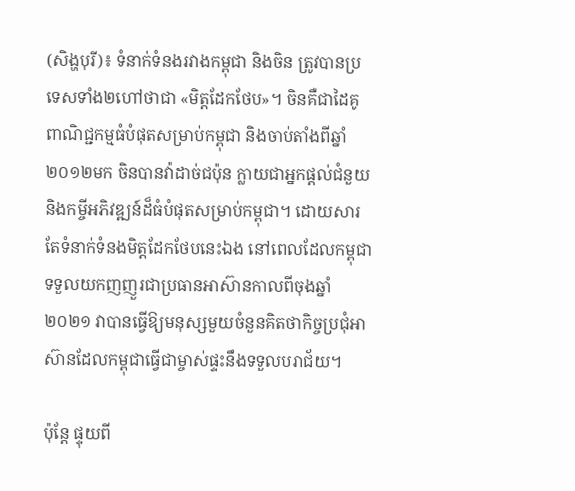(សិង្ហបុរី)៖ ទំនាក់ទំនងរវាងកម្ពុជា និងចិន ត្រូវបានប្រទេសទាំង២ហៅថាជា «មិត្តដែកថែប»។ ចិនគឺជាដៃគូពាណិជ្ជកម្មធំបំផុតសម្រាប់កម្ពុជា និងចាប់តាំងពីឆ្នាំ២០១២មក ចិនបានវ៉ាដាច់ជប៉ុន ក្លាយជាអ្នកផ្ដល់ជំនួយ និងកម្ចីអភិវឌ្ឍន៍ដ៏ធំបំផុតសម្រាប់កម្ពុជា។ ដោយសារតែទំនាក់ទំនងមិត្តដែកថែបនេះឯង នៅពេលដែលកម្ពុជាទទួលយកញញួរជាប្រធានអាស៊ានកាលពីចុងឆ្នាំ២០២១ វាបានធ្វើឱ្យមនុស្សមួយចំនួនគិតថាកិច្ចប្រជុំអាស៊ានដែលកម្ពុជាធ្វើជាម្ចាស់ផ្ទះនឹងទទួលបរាជ័យ។

ប៉ុន្តែ ផ្ទុយពី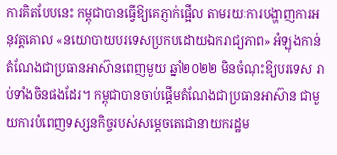ការគិតបែបនេះ កម្ពុជាបានធ្វើឱ្យគេភ្ញាក់ផ្អើល តាមរយៈការបង្ហាញការអនុវត្តគោល «នយោបាយបរទេសប្រកបដោយឯករាជ្យភាព» អំឡុងកាន់តំណែងជាប្រធានអាស៊ានពេញមួយ ឆ្នាំ២០២២ មិនចំណុះឱ្យបរទេស រាប់ទាំងចិនផងដែរ។ កម្ពុជាបានចាប់ផ្ដើមតំណែងជាប្រធានអាស៊ាន ជាមួយការបំពេញទស្សនកិច្ចរបស់សម្ដេចតេជោនាយករដ្ឋម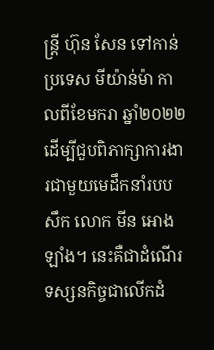ន្ត្រី ហ៊ុន សែន ទៅកាន់ប្រទេស មីយ៉ាន់ម៉ា កាលពីខែមករា ឆ្នាំ២០២២ ដើម្បីជួបពិភាក្សាការងារជាមួយមេដឹកនាំរបបសឹក លោក មីន អោងឡាំង។ នេះគឺជាដំណើរទស្សនកិច្ចជាលើកដំ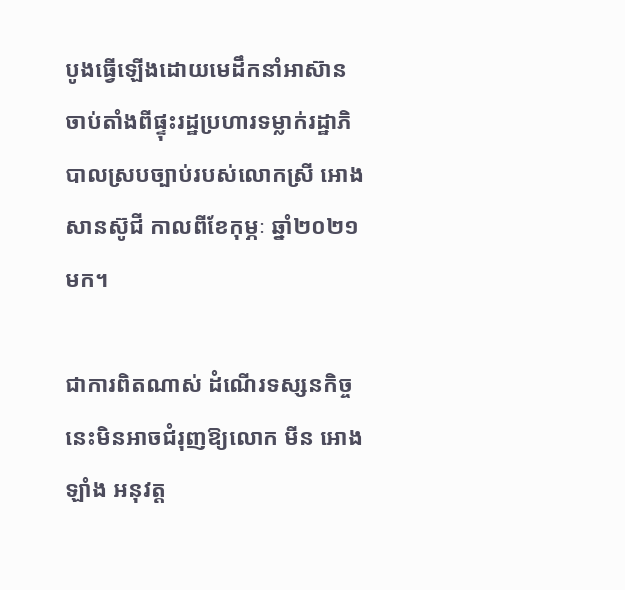បូងធ្វើឡើងដោយមេដឹកនាំអាស៊ាន ចាប់តាំងពីផ្ទុះរដ្ឋប្រហារទម្លាក់រដ្ឋាភិបាលស្របច្បាប់របស់លោកស្រី អោង សានស៊ូជី កាលពីខែកុម្ភៈ ឆ្នាំ២០២១មក។

ជាការពិតណាស់ ដំណើរទស្សនកិច្ចនេះមិនអាចជំរុញឱ្យលោក មីន អោងឡាំង អនុវត្ត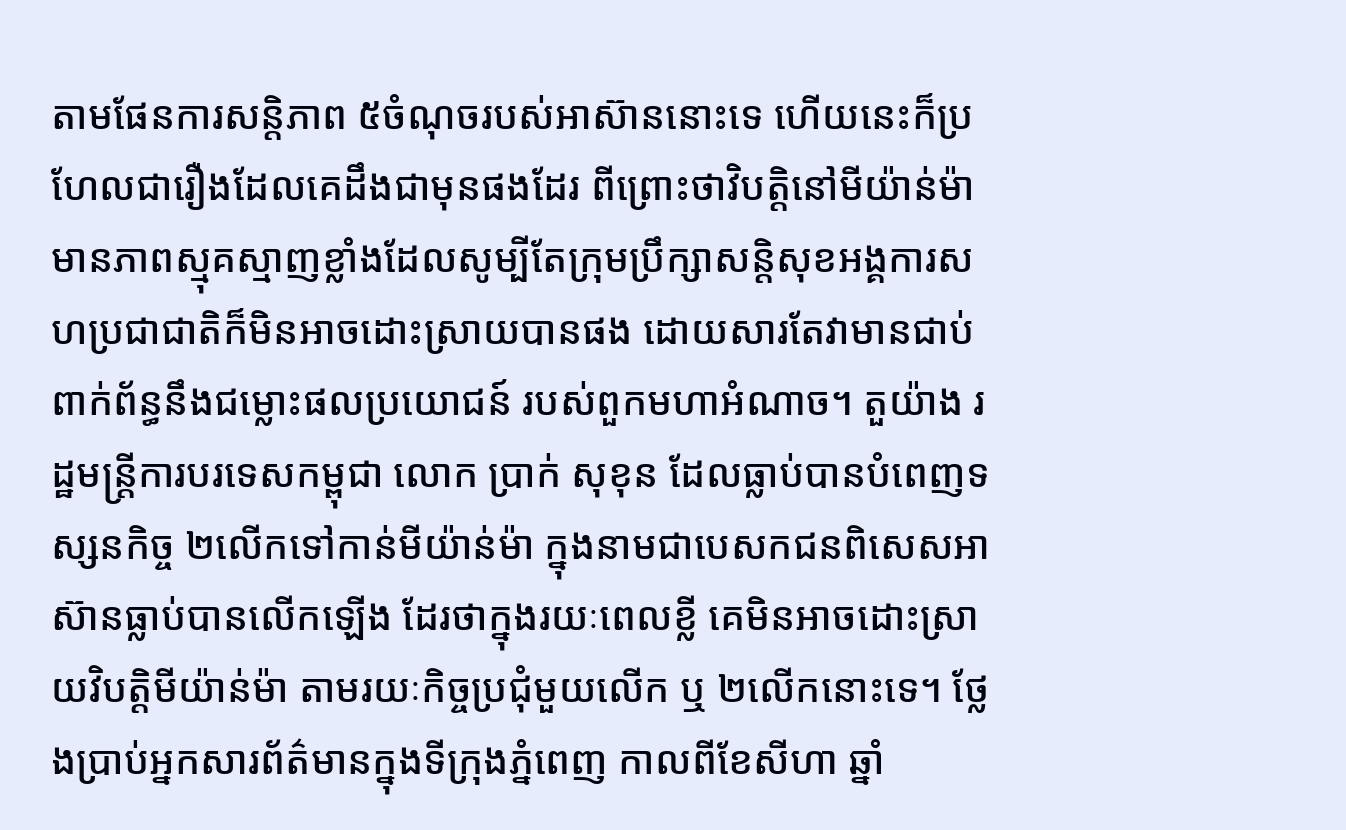តាមផែនការសន្តិភាព ៥ចំណុចរបស់អាស៊ាននោះទេ ហើយនេះក៏ប្រហែលជារឿងដែលគេដឹងជាមុនផងដែរ ពីព្រោះថាវិបត្តិនៅមីយ៉ាន់ម៉ាមានភាពស្មុគស្មាញខ្លាំងដែលសូម្បីតែក្រុមប្រឹក្សាសន្តិសុខអង្គការសហប្រជាជាតិក៏មិនអាចដោះស្រាយបានផង ដោយសារតែវាមានជាប់ពាក់ព័ន្ធនឹងជម្លោះផលប្រយោជន៍ របស់ពួកមហាអំណាច។ តួយ៉ាង រដ្ឋមន្ត្រីការបរទេសកម្ពុជា លោក ប្រាក់ សុខុន ដែលធ្លាប់បានបំពេញទស្សនកិច្ច ២លើកទៅកាន់មីយ៉ាន់ម៉ា ក្នុងនាមជាបេសកជនពិសេសអាស៊ានធ្លាប់បានលើកឡើង ដែរថាក្នុងរយៈពេលខ្លី គេមិនអាចដោះស្រាយវិបត្តិមីយ៉ាន់ម៉ា តាមរយៈកិច្ចប្រជុំមួយលើក ឬ ២លើកនោះទេ។ ថ្លែងប្រាប់អ្នកសារព័ត៌មានក្នុងទីក្រុងភ្នំពេញ កាលពីខែសីហា ឆ្នាំ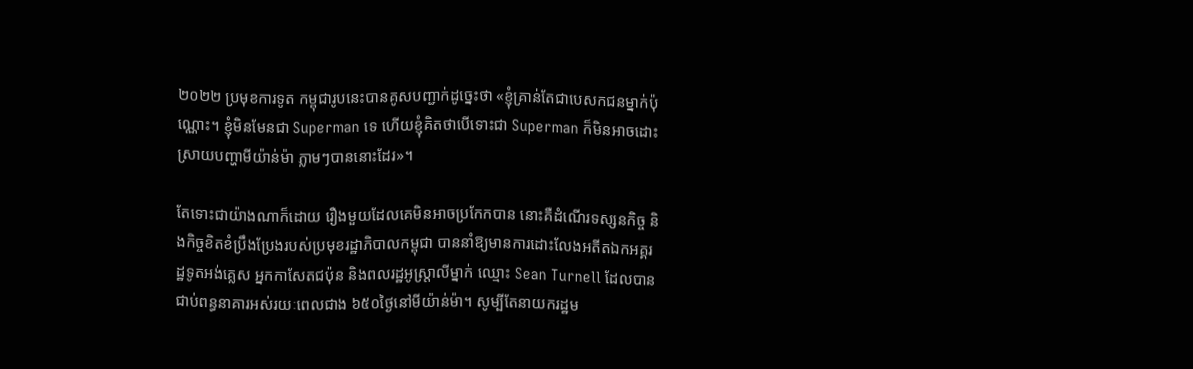២០២២ ប្រមុខការទូត កម្ពុជារូបនេះបានគូសបញ្ជាក់ដូច្នេះថា «ខ្ញុំគ្រាន់តែជាបេសកជនម្នាក់ប៉ុណ្ណោះ។ ខ្ញុំមិនមែនជា Superman ទេ ហើយខ្ញុំគិតថាបើទោះជា Superman ក៏មិនអាចដោះស្រាយបញ្ហាមីយ៉ាន់ម៉ា ភ្លាមៗបាននោះដែរ»។

តែទោះជាយ៉ាងណាក៏ដោយ រឿងមួយដែលគេមិនអាចប្រកែកបាន នោះគឺដំណើរទស្សនកិច្ច និងកិច្ចខិតខំប្រឹងប្រែងរបស់ប្រមុខរដ្ឋាភិបាលកម្ពុជា បាននាំឱ្យមានការដោះលែងអតីតឯកអគ្គរដ្ឋទូតអង់គ្លេស អ្នកកាសែតជប៉ុន និងពលរដ្ឋអូស្ត្រាលីម្នាក់ ឈ្មោះ Sean Turnell ដែលបានជាប់ពន្ធនាគារអស់រយៈពេលជាង ៦៥០ថ្ងៃនៅមីយ៉ាន់ម៉ា។ សូម្បីតែនាយករដ្ឋម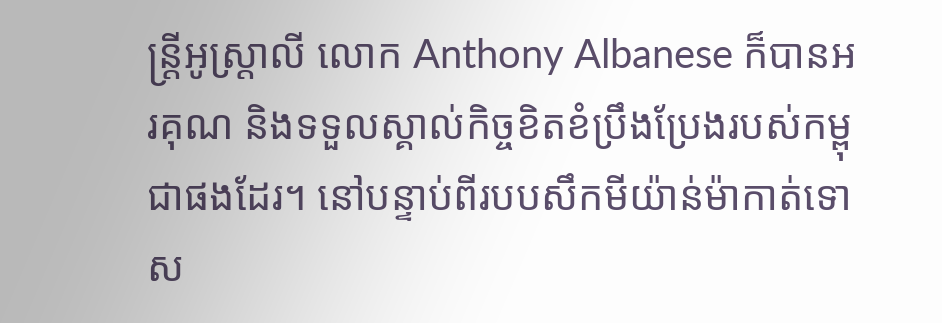ន្ត្រីអូស្រ្តាលី លោក Anthony Albanese ក៏បានអរគុណ និងទទួលស្គាល់កិច្ចខិតខំប្រឹងប្រែងរបស់កម្ពុជាផងដែរ។ នៅបន្ទាប់ពីរបបសឹកមីយ៉ាន់ម៉ាកាត់ទោស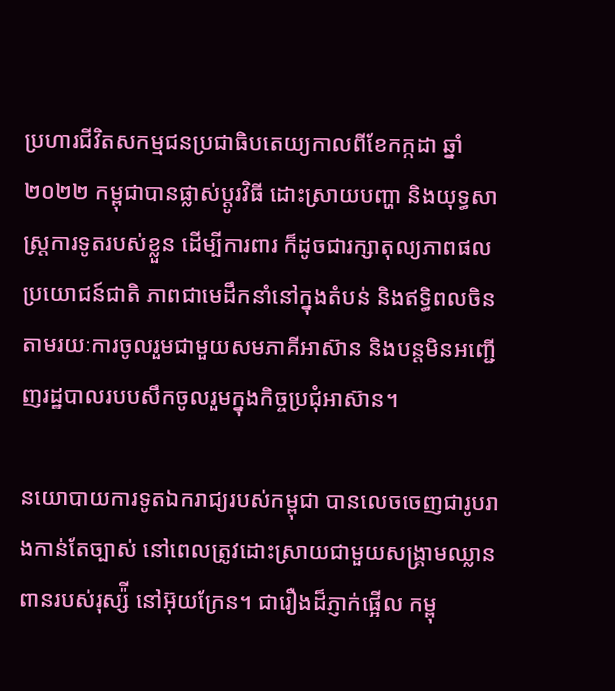ប្រហារជីវិតសកម្មជនប្រជាធិបតេយ្យកាលពីខែកក្កដា ឆ្នាំ២០២២ កម្ពុជាបានផ្លាស់ប្ដូរវិធី ដោះស្រាយបញ្ហា និងយុទ្ធសាស្ត្រការទូតរបស់ខ្លួន ដើម្បីការពារ ក៏ដូចជារក្សាតុល្យភាពផលប្រយោជន៍ជាតិ ភាពជាមេដឹកនាំនៅក្នុងតំបន់ និងឥទ្ធិពលចិន តាមរយៈការចូលរួមជាមួយសមភាគីអាស៊ាន និងបន្តមិនអញ្ជើញរដ្ឋបាលរបបសឹកចូលរួមក្នុងកិច្ចប្រជុំអាស៊ាន។

នយោបាយការទូតឯករាជ្យរបស់កម្ពុជា បានលេចចេញជារូបរាងកាន់តែច្បាស់ នៅពេលត្រូវដោះស្រាយជាមួយសង្រ្គាមឈ្លានពានរបស់រុស្ស៉ី នៅអ៊ុយក្រែន។ ជារឿងដ៏ភ្ញាក់ផ្អើល កម្ពុ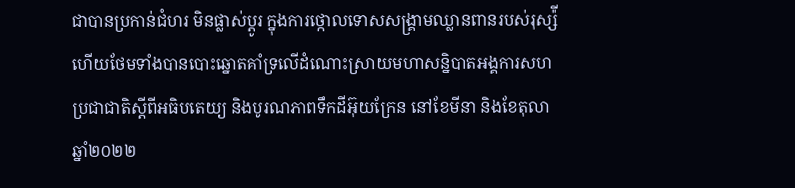ជាបានប្រកាន់ជំហរ មិនផ្លាស់ប្ដូរ ក្នុងការថ្កោលទោសសង្រ្គាមឈ្លានពានរបស់រុស្ស៉ី ហើយថែមទាំងបានបោះឆ្នោតគាំទ្រលើដំណោះស្រាយមហាសន្និបាតអង្គការសហប្រជាជាតិស្ដីពីអធិបតេយ្យ និងបូរណភាពទឹកដីអ៊ុយក្រែន នៅខែមីនា និងខែតុលា ឆ្នាំ២០២២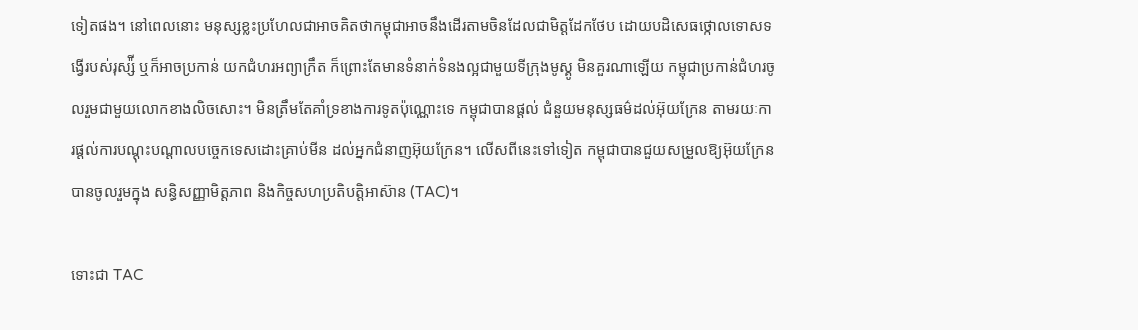ទៀតផង។ នៅពេលនោះ មនុស្សខ្លះប្រហែលជាអាចគិតថាកម្ពុជាអាចនឹងដើរតាមចិនដែលជាមិត្តដែកថែប ដោយបដិសេធថ្កោលទោសទង្វើរបស់រុស្ស៉ី ឬក៏អាចប្រកាន់ យកជំហរអព្យាក្រឹត ក៏ព្រោះតែមានទំនាក់ទំនងល្អជាមួយទីក្រុងមូស្គូ មិនគួរណាឡើយ កម្ពុជាប្រកាន់ជំហរចូលរួមជាមួយលោកខាងលិចសោះ។ មិនត្រឹមតែគាំទ្រខាងការទូតប៉ុណ្ណោះទេ កម្ពុជាបានផ្ដល់ ជំនួយមនុស្សធម៌ដល់អ៊ុយក្រែន តាមរយៈការផ្ដល់ការបណ្ដុះបណ្ដាលបច្ចេកទេសដោះគ្រាប់មីន ដល់អ្នកជំនាញអ៊ុយក្រែន។ លើសពីនេះទៅទៀត កម្ពុជាបានជួយសម្រួលឱ្យអ៊ុយក្រែនបានចូលរួមក្នុង សន្ធិសញ្ញាមិត្តភាព និងកិច្ចសហប្រតិបត្តិអាស៊ាន (TAC)។

ទោះជា TAC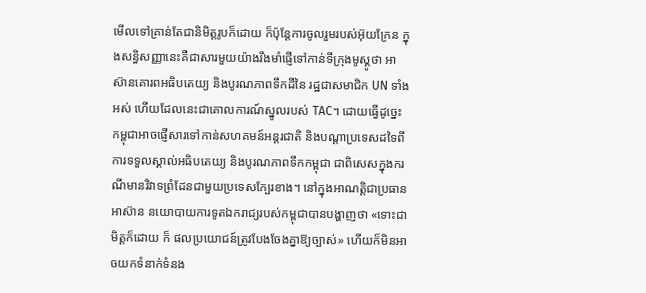មើលទៅគ្រាន់តែជានិមិត្តរូបក៏ដោយ ក៏ប៉ុន្តែការចូលរួមរបស់អ៊ុយក្រែន ក្នុងសន្ធិសញ្ញានេះគឺជាសារមួយយ៉ាងរឹងមាំផ្ញើទៅកាន់ទីក្រុងមូស្គូថា អាស៊ានគោរពអធិបតេយ្យ និងបូរណភាពទឹកដីនៃ រដ្ឋជាសមាជិក UN ទាំងអស់ ហើយដែលនេះជាគោលការណ៍ស្នូលរបស់ TAC។ ដោយធ្វើដូច្នេះ កម្ពុជាអាចផ្ញើសារទៅកាន់សហគមន៍អន្តរជាតិ និងបណ្ដាប្រទេសដទៃពីការទទួលស្គាល់អធិបតេយ្យ និងបូរណភាពទឹកកម្ពុជា ជាពិសេសក្នុងករណីមានវិវាទព្រំដែនជាមួយប្រទេសក្បែរខាង។ នៅក្នុងអាណត្តិជាប្រធានអាស៊ាន នយោបាយការទូតឯករាជ្យរបស់កម្ពុជាបានបង្ហាញថា «ទោះជាមិត្តក៏ដោយ ក៏ ផលប្រយោជន៍ត្រូវបែងចែងគ្នាឱ្យច្បាស់» ហើយក៏មិនអាចយកទំនាក់ទំនង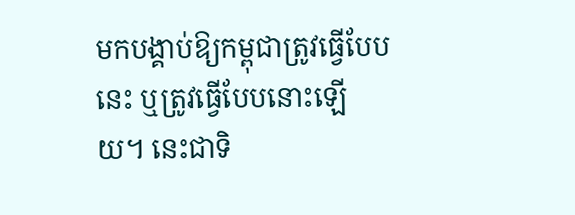មកបង្គាប់ឱ្យកម្ពុជាត្រូវធ្វើបែបនេះ ឬត្រូវធ្វើបែបនោះឡើយ។ នេះជាទិ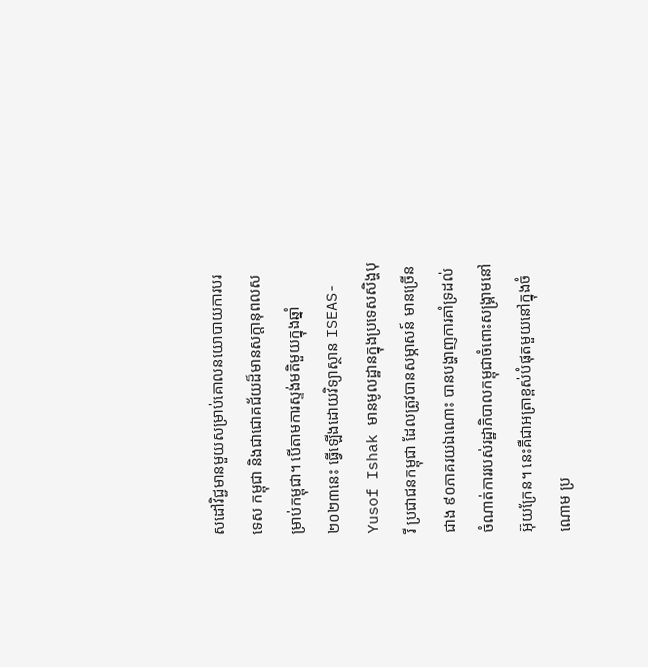សដៅវិជ្ជមានមួយសម្រាប់គោលនយោបាយការបរទេស កម្ពុជា និងជាជោគជ័យដ៏មានសក្ដានុពលសម្រាប់កម្ពុជា។ បើតាមការស្ទង់មតិមួយក្នុងឆ្នាំ២០២៣នេះ ធ្វើឡើងដោយវិទ្យាស្ថាន ISEAS-Yusof Ishak មានមូលដ្ឋានក្នុងប្រទេសសិង្ហបុរី ប្រជាជនកម្ពុជា ដែលត្រូវបានសម្ភាសន៍ មានច្រើនជាង ៩០ភាគរយឯណោះ បានបង្ហាញការគាំទ្រដល់ចំណាត់ការរបស់រដ្ឋាភិបាលកម្ពុជាចំពោះសង្រ្គាមនៅអ៊ុយក្រែន។ នេះគឺជាអត្រាខ្ពស់បំផុតមួយនៅក្នុងចំណោម ប្រ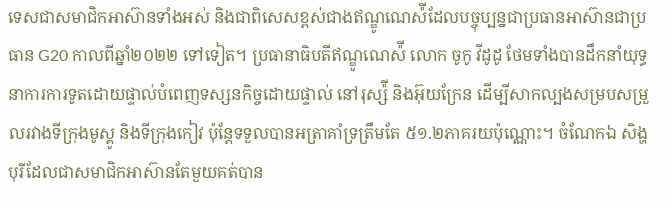ទេសជាសមាជិកអាស៊ានទាំងអស់ និងជាពិសេសខ្ពស់ជាងឥណ្ឌូណេស៉ីដែលបច្ចុប្បន្នជាប្រធានអាស៊ានជាប្រធាន G20 កាលពីឆ្នាំ២០២២ ទៅទៀត។ ប្រធានាធិបតីឥណ្ឌូណេស៉ី លោក ចូកូ វីដូដូ ថែមទាំងបានដឹកនាំយុទ្ធនាការការទូតដោយផ្ទាល់បំពេញទស្សនកិច្ចដោយផ្ទាល់ នៅរុស្ស៉ី និងអ៊ុយក្រែន ដើម្បីសាកល្បងសម្របសម្រួលរវាងទីក្រុងមូស្គូ និងទីក្រុងកៀវ ប៉ុន្តែទទួលបានអត្រាគាំទ្រត្រឹមតែ ៥១.២ភាគរយប៉ុណ្ណោះ។ ចំណែកឯ សិង្ហបុរីដែលជាសមាជិកអាស៊ានតែមួយគត់បាន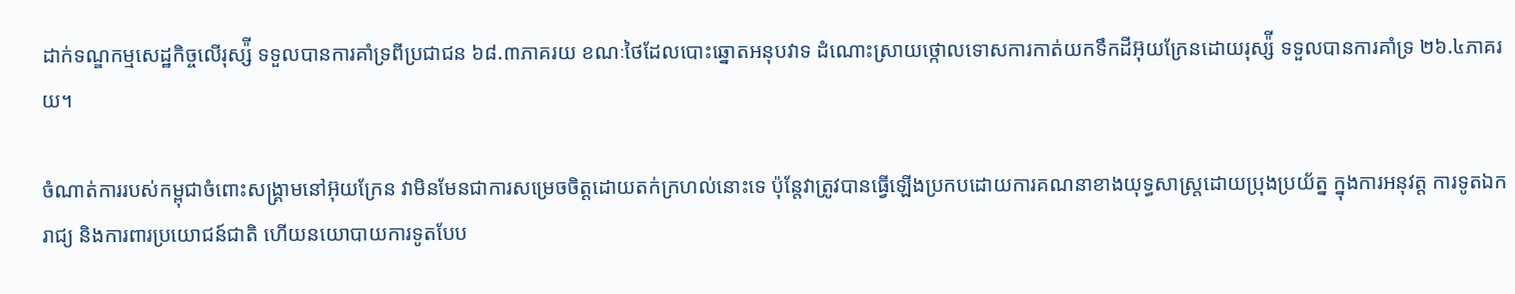ដាក់ទណ្ឌកម្មសេដ្ឋកិច្ចលើរុស្ស៉ី ទទួលបានការគាំទ្រពីប្រជាជន ៦៨.៣ភាគរយ ខណៈថៃដែលបោះឆ្នោតអនុបវាទ ដំណោះស្រាយថ្កោលទោសការកាត់យកទឹកដីអ៊ុយក្រែនដោយរុស្ស៉ី ទទួលបានការគាំទ្រ ២៦.៤ភាគរយ។

ចំណាត់ការរបស់កម្ពុជាចំពោះសង្រ្គាមនៅអ៊ុយក្រែន វាមិនមែនជាការសម្រេចចិត្តដោយតក់ក្រហល់នោះទេ ប៉ុន្តែវាត្រូវបានធ្វើឡើងប្រកបដោយការគណនាខាងយុទ្ធសាស្រ្តដោយប្រុងប្រយ័ត្ន ក្នុងការអនុវត្ត ការទូតឯករាជ្យ និងការពារប្រយោជន៍ជាតិ ហើយនយោបាយការទូតបែប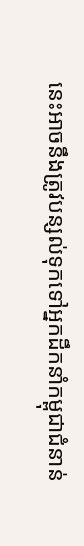នេះអាចនឹងត្រូវបន្សល់ទុកទៅអ្នកដឹកនាំកម្ពុជាជំនាន់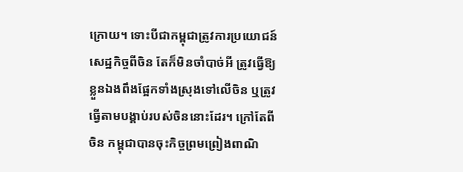ក្រោយ។ ទោះបីជាកម្ពុជាត្រូវការប្រយោជន៍សេដ្ឋកិច្ចពីចិន តែក៏មិនចាំបាច់អី ត្រូវធ្វើឱ្យខ្លួនឯងពឹងផ្អែកទាំងស្រុងទៅលើចិន ឬត្រូវធ្វើតាមបង្គាប់របស់ចិននោះដែរ។ ក្រៅតែពីចិន កម្ពុជាបានចុះកិច្ចព្រមព្រៀងពាណិ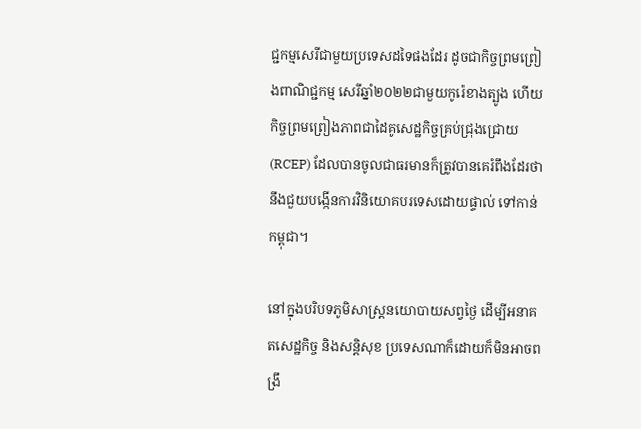ជ្ជកម្មសេរីជាមួយប្រទេសដទៃផងដែរ ដូចជាកិច្ចព្រមព្រៀងពាណិជ្ជកម្ម សេរីឆ្នាំ២០២២ជាមួយកូរ៉េខាងត្បូង ហើយកិច្ចព្រមព្រៀងភាពជាដៃគូសេដ្ឋកិច្ចគ្រប់ជ្រុងជ្រោយ (RCEP) ដែលបានចូលជាធរមានក៏ត្រូវបានគេរំពឹងដែរថានឹងជួយបង្កើនការវិនិយោគបរទេសដោយផ្ទាល់ ទៅកាន់កម្ពុជា។

នៅក្នុងបរិបទភូមិសាស្ត្រនយោបាយសព្វថ្ងៃ ដើម្បីអនាគតសេដ្ឋកិច្ច និងសន្តិសុខ ប្រទេសណាក៏ដោយក៏មិនអាចពង្រឹ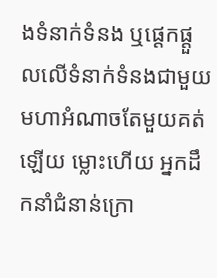ងទំនាក់ទំនង ឬផ្ដេកផ្ដួលលើទំនាក់ទំនងជាមួយមហាអំណាចតែមួយគត់ឡើយ ម្លោះហើយ អ្នកដឹកនាំជំនាន់ក្រោ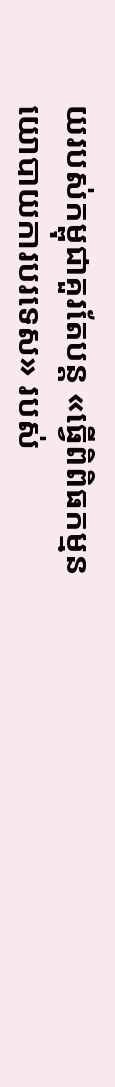យរបស់កម្ពុជាគួរតែបន្ត «ធ្វើពិពិធកម្មនយោបាយការបរទេស» របស់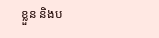ខ្លួន និងប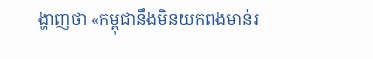ង្ហាញថា «កម្ពុជានឹងមិនយកពងមាន់រ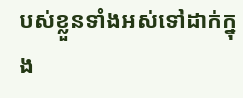បស់ខ្លួនទាំងអស់ទៅដាក់ក្នុង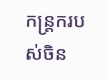កន្ត្រករបស់ចិន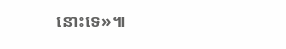នោះទេ»៕